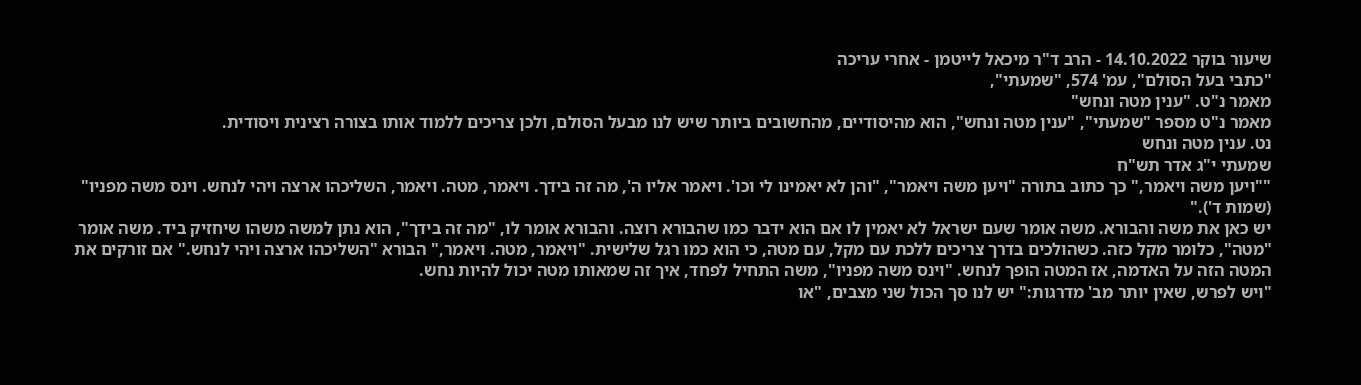שיעור בוקר 14.10.2022 - הרב ד"ר מיכאל לייטמן - אחרי עריכה
"כתבי בעל הסולם", עמ' 574, "שמעתי",
מאמר נ"ט. "ענין מטה ונחש"
מאמר נ"ט מספר "שמעתי", "ענין מטה ונחש", הוא מהיסודיים, מהחשובים ביותר שיש לנו מבעל הסולם, ולכן צריכים ללמוד אותו בצורה רצינית ויסודית.
נט. ענין מטה ונחש
שמעתי י"ג אדר תש"ח
""ויען משה ויאמר," כך כתוב בתורה "ויען משה ויאמר", "והן לא יאמינו לי וכו'. ויאמר אליו ה', מה זה בידך. ויאמר, מטה. ויאמר, השליכהו ארצה ויהי לנחש. וינס משה מפניו" (שמות ד')."
יש כאן את משה והבורא. משה אומר שעם ישראל לא יאמין לו אם הוא ידבר כמו שהבורא רוצה. והבורא אומר לו, "מה זה בידך", הוא נתן למשה משהו שיחזיק ביד. משה אומר "מטה", כלומר מקל כזה. כשהולכים בדרך צריכים ללכת עם מקל, עם מטה, כי הוא כמו רגל שלישית. "ויאמר, מטה. ויאמר," הבורא "השליכהו ארצה ויהי לנחש." אם זורקים את המטה הזה על האדמה, אז המטה הופך לנחש. "וינס משה מפניו", משה התחיל לפחד, איך זה שמאותו מטה יכול להיות נחש.
"ויש לפרש, שאין יותר מב' מדרגות:" יש לנו סך הכול שני מצבים, "או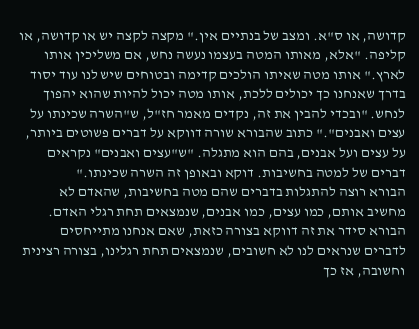קדושה, או ס"א. ומצב של בנתיים אין." מקצה לקצה יש או קדושה, או קליפה. "אלא, מאותו המטה בעצמו נעשה נחש, אם משליכין אותו לארץ." אותו מטה שאיתו הולכים קדימה ובטוחים שיש לנו עוד יסוד בדרך שאנחנו כך יכולים ללכת, אותו מטה יכול להיות שהוא יהפוך לנחש. "ובכדי להבין את זה, נקדים מאמר חז"ל, ש"השרה שכינתו על עצים ואבנים"." כתוב שהבורא שורה דווקא על דברים פשוטים ביותר, על עצים ועל אבנים, בהם הוא מתגלה. "ש"עצים ואבנים" נקראים דברים של למטה בחשיבות. דוקא ובאופן זה השרה שכינתו."
הבורא רוצה להתגלות בדברים שהם מטה בחשיבות, שהאדם לא מחשיב אותם, כמו עצים, כמו אבנים, שנמצאים תחת רגלי האדם. הבורא סידר את זה דווקא בצורה כזאת, שאם אנחנו מתייחסים לדברים שנראים לנו לא חשובים, שנמצאים תחת רגלינו, בצורה רצינית וחשובה, אז כך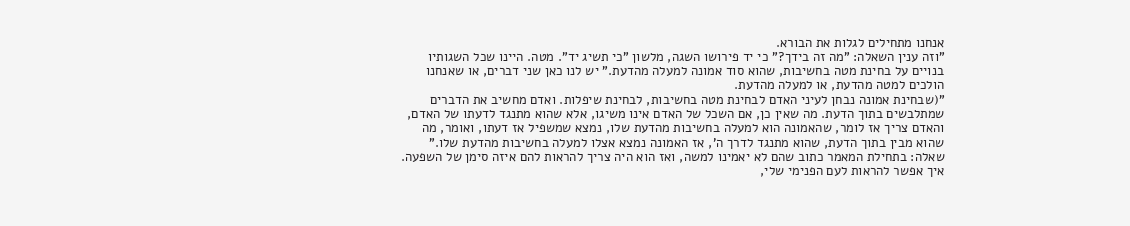אנחנו מתחילים לגלות את הבורא.
"וזה ענין השאלה: "מה זה בידך?" כי יד פירושו השגה, מלשון "כי תשיג יד". מטה. היינו שכל השגותיו בנויים על בחינת מטה בחשיבות, שהוא סוד אמונה למעלה מהדעת." יש לנו כאן שני דברים, או שאנחנו הולכים למטה מהדעת, או למעלה מהדעת.
"(שבחינת אמונה נבחן לעיני האדם לבחינת מטה בחשיבות, לבחינת שיפלות. ואדם מחשיב את הדברים שמתלבשים בתוך הדעת. מה שאין כן, אם השכל של האדם אינו משיגו, אלא שהוא מתנגד לדעתו של האדם, והאדם צריך אז לומר, שהאמונה הוא למעלה בחשיבות מהדעת שלו, נמצא שמשפיל אז דעתו, ואומר, מה שהוא מבין בתוך הדעת, שהוא מתנגד לדרך ה', אז האמונה נמצא אצלו למעלה בחשיבות מהדעת שלו."
שאלה: בתחילת המאמר כתוב שהם לא יאמינו למשה, ואז הוא היה צריך להראות להם איזה סימן של השפעה. איך אפשר להראות לעם הפנימי שלי,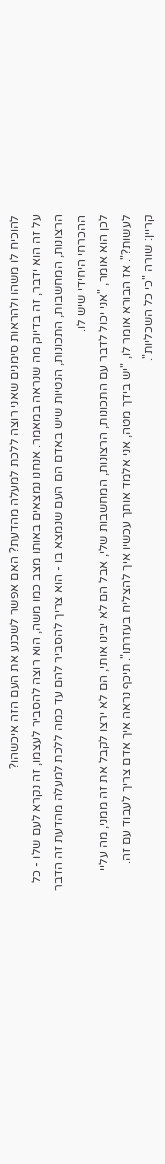להוכיח לו משהו ולהראות סימנים שאני רוצה ללכת למעלה מהדעת? האם אפשר לשכנע את העם הזה איכשהו?
על זה הוא ידבר, זה בדיוק מה שנראה במאמר. אנחנו נמצאים באותו מצב כמו משה, הוא רוצה להסביר לעצמו, זה נקרא לעם שלו - כל הרצונות, המחשבות, התכונות, הנטיות שיש באדם הם העם שנמצא בו - הוא צריך להסביר להם עד כמה ללכת למעלה מהדעת זה הדבר ההכרחי היחידי שיש לו.
לכן הוא אומר, "אני יכול לדבר עם התכונות, הרצונות, המחשבות שלי, אבל הם לא יבינו אותי, הם לא ירצו לקבל את זה ממני, מה עליי לעשות?". אז הבורא אומר לו, "יש בידך מטה, אני אלמד אותך עכשיו איך להצליח בעזרתו". תיכף נראה איך אדם צריך לעבוד עם זה.
קריין: שורה "כי כל השכליות".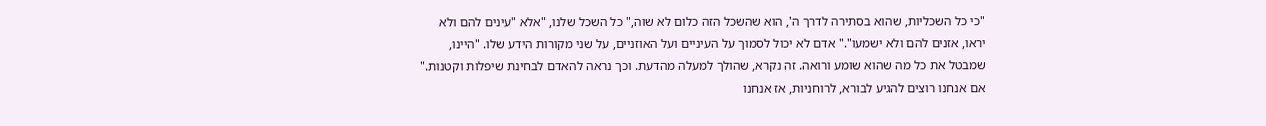"כי כל השכליות, שהוא בסתירה לדרך ה', הוא שהשכל הזה כלום לא שוה," כל השכל שלנו, "אלא "עינים להם ולא יראו, אזנים להם ולא ישמעו"." אדם לא יכול לסמוך על העיניים ועל האוזניים, על שני מקורות הידע שלו. "היינו, שמבטל את כל מה שהוא שומע ורואה. זה נקרא, שהולך למעלה מהדעת. וכך נראה להאדם לבחינת שיפלות וקטנות." אם אנחנו רוצים להגיע לבורא, לרוחניות, אז אנחנו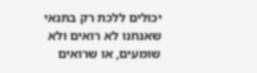יכולים ללכת רק בתנאי שאנחנו לא רואים ולא שומעים, או שרואים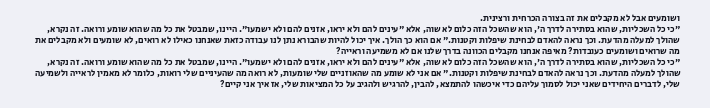ושומעים אבל לא מקבלים את זה בצורה הכרחית ורצינית.
"כי כל השכליות, שהוא בסתירה לדרך ה', הוא שהשכל הזה כלום לא שוה, אלא "עינים להם ולא יראו, אזנים להם ולא ישמעו". היינו, שמבטל את כל מה שהוא שומע ורואה. זה נקרא, שהולך למעלה מהדעת. וכך נראה להאדם לבחינת שיפלות וקטנות." אם הוא כך הולך. איך יכול להיות שהבורא נתן לנו עבודה כזאת שאנחנו כאילו לא רואים, לא שומעים ולא מקבלים את מה שרואים ושומעים כעובדות? מאיפה אנחנו מקבלים הכוונה בדרך שלנו אם לא משמיעה וראייה?
"כי כל השכליות, שהוא בסתירה לדרך ה', הוא שהשכל הזה כלום לא שוה, אלא "עינים להם ולא יראו, אזנים להם ולא ישמעו". היינו, שמבטל את כל מה שהוא שומע ורואה. זה נקרא, שהולך למעלה מהדעת. וכך נראה להאדם לבחינת שיפלות וקטנות." אם אני לא שומע מה שהאוזניים שלי שומעות, לא רואה מה שהעיניים שלי רואות, כלומר לא מאמין לראייה ולשמיעה שלי, לדברים היחידים שאני יכול לסמוך עליהם כדי איכשהו להתמצא, להבין, להרגיש ולהגיב על כל המציאות שלי, אז איך אני קיים?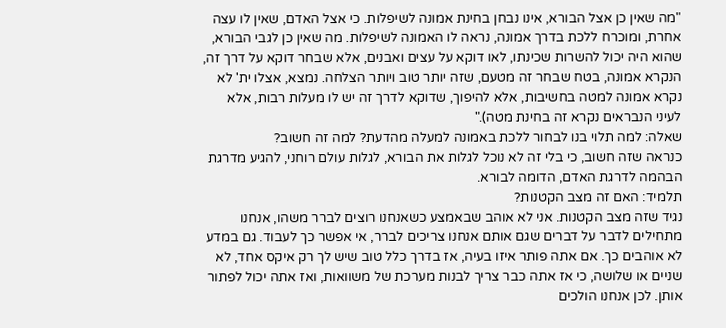"מה שאין כן אצל הבורא, אינו נבחן בחינת אמונה לשיפלות. כי אצל האדם, שאין לו עצה אחרת, ומוכרח ללכת בדרך אמונה, נראה לו האמונה לשיפלות. מה שאין כן לגבי הבורא, שהוא היה יכול להשרות שכינתו, לאו דוקא על עצים ואבנים, אלא שבחר דוקא על דרך זה, הנקרא אמונה, בטח שבחר זה מטעם, שזה יותר טוב ויותר הצלחה. נמצא, אצלו ית' לא נקרא אמונה למטה בחשיבות, אלא להיפוך, שדוקא לדרך זה יש לו מעלות רבות, אלא לעיני הנבראים נקרא זה בחינת מטה)."
שאלה: למה תלוי בנו לבחור ללכת באמונה למעלה מהדעת? למה זה חשוב?
כנראה שזה חשוב, כי בלי זה לא נוכל לגלות את הבורא, לגלות עולם רוחני, להגיע מדרגת הבהמה לדרגת האדם, הדומה לבורא.
תלמיד: האם זה מצב הקטנות?
נגיד שזה מצב הקטנות. אני לא אוהב שבאמצע כשאנחנו רוצים לברר משהו, אנחנו מתחילים לדבר על דברים שגם אותם אנחנו צריכים לברר, אי אפשר כך לעבוד. גם במדע לא אוהבים כך. אם אתה פותר איזו בעיה, אז בדרך כלל טוב שיש לך רק איקס אחד, לא שניים או שלושה, כי אז אתה כבר צריך לבנות מערכת של משוואות, ואז אתה יכול לפתור אותן. לכן אנחנו הולכים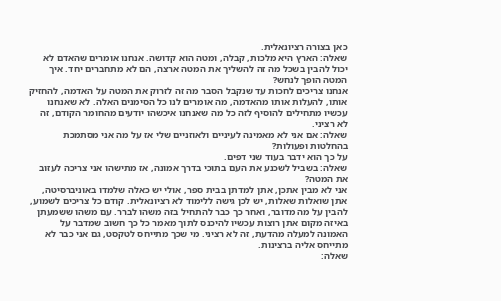כאן בצורה רציונאלית.
שאלה: הארץ היא מלכות, קבלה, ומטה הוא קדושה. אנחנו אומרים שהאדם לא יכול להבין בשכל מה זה להשליך את המטה ארצה, הם לא מתחברים יחד. איך המטה הופך לנחש?
אנחנו צריכים לחכות עד שנקבל הסבר מה זה לזרוק את המטה על האדמה, להחזיק אותו, להעלות אותו מהאדמה, מה אומרים לנו כל הסימנים האלה. לא שאנחנו עכשיו מתחילים להוסיף לזה כל מה שאנחנו איכשהו יודעים מהחומר הקודם, זה לא רציני.
שאלה: אם אני לא מאמינה לעיניים ולאוזניים שלי אז על מה אני מסתמכת בהחלטות ופעולות?
על כך הוא ידבר בעוד שני דפים.
שאלה: בשביל לשכנע את העם בתוכי בדרך אמונה, אז מתישהו אני צריכה לעזוב את המטה?
אני לא מבין אתכן, אתן למדתן בבית ספר, אולי יש כאלה שלמדו באוניברסיטה, אתן שואלות שאלות, יש לכן גישה ללימוד לא רציונאלית. קודם כל צריכים לשמוע, להבין על מה מדובר, ואחר כך כבר להתחיל בזה משהו לברר. עם משהו ששמעתן באיזה מקום אתן רוצות עכשיו להיכנס לתוך מאמר כל כך חשוב שמדבר על האמונה למעלה מהדעת, זה לא רציני. מי שכך מתייחס לטקסט, גם אני כבר לא מתייחס אליה ברצינות.
שאלה: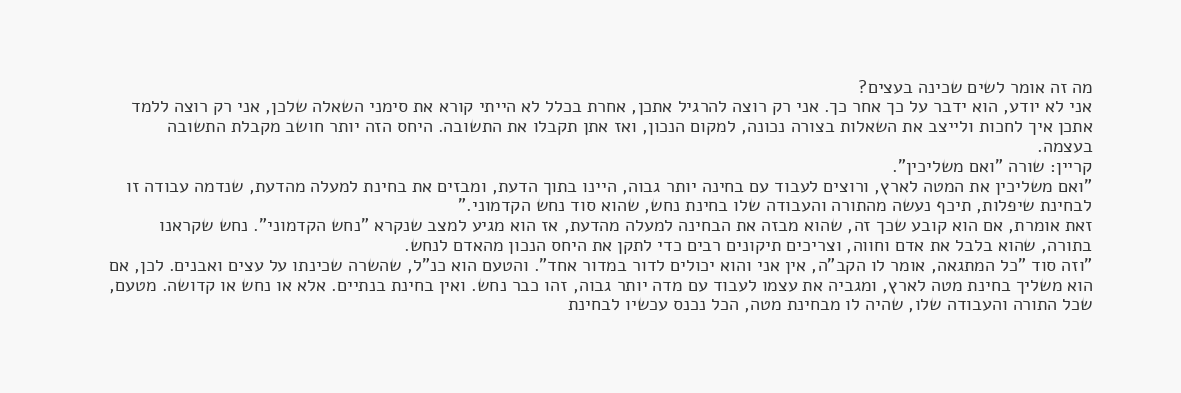מה זה אומר לשים שכינה בעצים?
אני לא יודע, הוא ידבר על כך אחר כך. אני רק רוצה להרגיל אתכן, אחרת בכלל לא הייתי קורא את סימני השאלה שלכן, אני רק רוצה ללמד אתכן איך לחכות ולייצב את השאלות בצורה נכונה, למקום הנכון, ואז אתן תקבלו את התשובה. היחס הזה יותר חושב מקבלת התשובה בעצמה.
קריין: שורה "ואם משליכין".
"ואם משליכין את המטה לארץ, ורוצים לעבוד עם בחינה יותר גבוה, היינו בתוך הדעת, ומבזים את בחינת למעלה מהדעת, שנדמה עבודה זו לבחינת שיפלות, תיכף נעשה מהתורה והעבודה שלו בחינת נחש, שהוא סוד נחש הקדמוני."
זאת אומרת, אם הוא קובע שכך זה, שהוא מבזה את הבחינה למעלה מהדעת, אז הוא מגיע למצב שנקרא "נחש הקדמוני". נחש שקראנו בתורה, שהוא בלבל את אדם וחווה, וצריכים תיקונים רבים כדי לתקן את היחס הנכון מהאדם לנחש.
"וזה סוד "כל המתגאה, אומר לו הקב"ה, אין אני והוא יכולים לדור במדור אחד". והטעם הוא כנ"ל, שהשרה שכינתו על עצים ואבנים. לכן, אם הוא משליך בחינת מטה לארץ, ומגביה את עצמו לעבוד עם מדה יותר גבוה, זהו כבר נחש. ואין בחינת בנתיים. אלא או נחש או קדושה. מטעם, שכל התורה והעבודה שלו, שהיה לו מבחינת מטה, הכל נכנס עכשיו לבחינת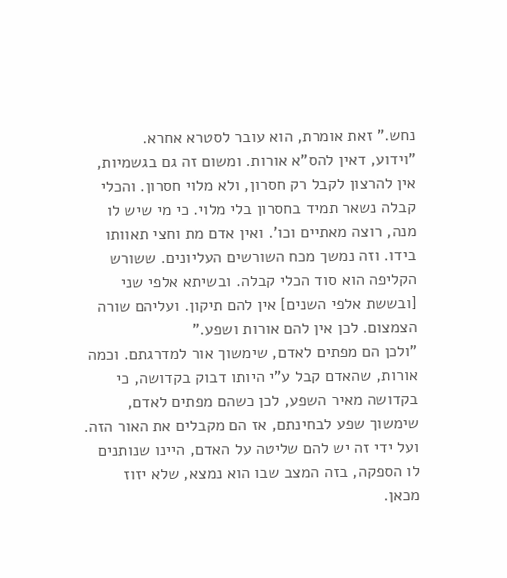נחש." זאת אומרת, הוא עובר לסטרא אחרא.
"וידוע, דאין להס"א אורות. ומשום זה גם בגשמיות, אין להרצון לקבל רק חסרון, ולא מלוי חסרון. והכלי קבלה נשאר תמיד בחסרון בלי מלוי. כי מי שיש לו מנה, רוצה מאתיים וכו'. ואין אדם מת וחצי תאוותו בידו. וזה נמשך מכח השורשים העליונים. ששורש הקליפה הוא סוד הכלי קבלה. ובשיתא אלפי שני [ובששת אלפי השנים] אין להם תיקון. ועליהם שורה הצמצום. לכן אין להם אורות ושפע."
"ולכן הם מפתים לאדם, שימשוך אור למדרגתם. וכמה אורות, שהאדם קבל ע"י היותו דבוק בקדושה, כי בקדושה מאיר השפע, לכן כשהם מפתים לאדם, שימשוך שפע לבחינתם, אז הם מקבלים את האור הזה. ועל ידי זה יש להם שליטה על האדם, היינו שנותנים לו הספקה, בזה המצב שבו הוא נמצא, שלא יזוז מכאן.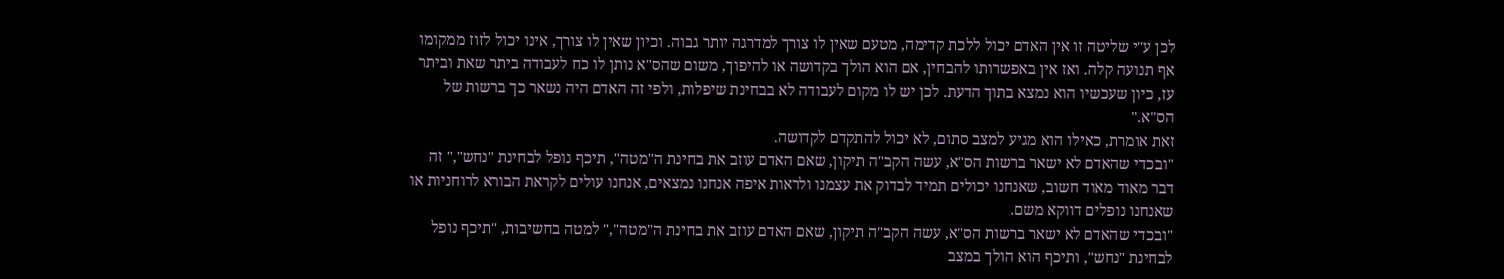לכן ע"י שליטה זו אין האדם יכול ללכת קדימה, מטעם שאין לו צורך למדרגה יותר גבוה. וכיון שאין לו צורך, אינו יכול לזוז ממקומו אף תנועה קלה. ואז אין באפשרותו להבחין, אם הוא הולך בקדושה או להיפוך, משום שהס"א נותן לו כח לעבודה ביתר שאת וביתר עז, כיון שעכשיו הוא נמצא בתוך הדעת. לכן יש לו מקום לעבודה לא בבחינת שיפלות, ולפי זה האדם היה נשאר כך ברשות של הס"א."
זאת אומרת, כאילו הוא מגיע למצב סתום, לא יכול להתקדם לקדושה.
"ובכדי שהאדם לא ישאר ברשות הס"א, עשה הקב"ה תיקון, שאם האדם עוזב את בחינת ה"מטה", תיכף נופל לבחינת "נחש"," זה דבר מאוד מאוד חשוב, שאנחנו יכולים תמיד לבדוק את עצמנו ולראות איפה אנחנו נמצאים, אנחנו עולים לקראת הבורא לרוחניות או שאנחנו נופלים דווקא משם.
"ובכדי שהאדם לא ישאר ברשות הס"א, עשה הקב"ה תיקון, שאם האדם עוזב את בחינת ה"מטה"," למטה בחשיבות, "תיכף נופל לבחינת "נחש", ותיכף הוא הולך במצב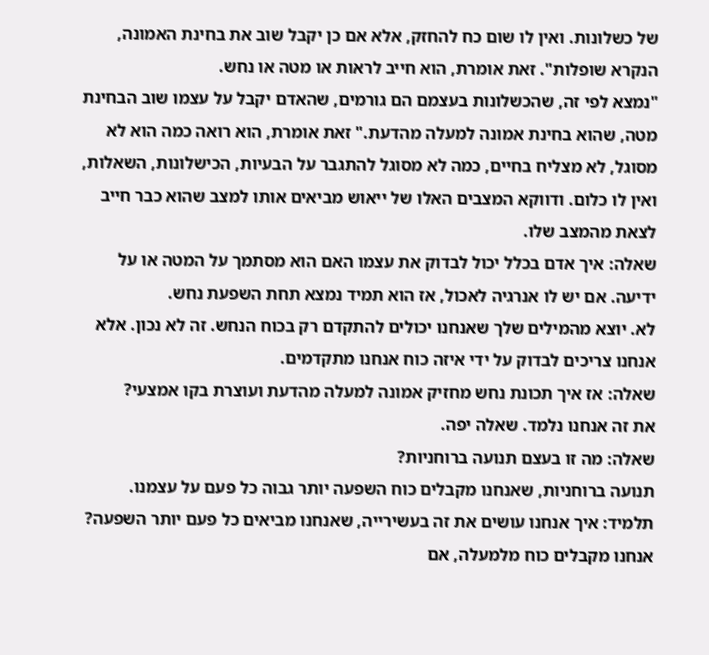של כשלונות. ואין לו שום כח להחזק, אלא אם כן יקבל שוב את בחינת האמונה, הנקרא שופלות". זאת אומרת, הוא חייב לראות או מטה או נחש.
"נמצא לפי זה, שהכשלונות בעצמם הם גורמים, שהאדם יקבל על עצמו שוב הבחינת מטה, שהוא בחינת אמונה למעלה מהדעת." זאת אומרת, הוא רואה כמה הוא לא מסוגל, לא מצליח בחיים, כמה לא מסוגל להתגבר על הבעיות, הכישלונות, השאלות, ואין לו כלום. ודווקא המצבים האלו של ייאוש מביאים אותו למצב שהוא כבר חייב לצאת מהמצב שלו.
שאלה: איך אדם בכלל יכול לבדוק את עצמו האם הוא מסתמך על המטה או על ידיעה. אם יש לו אנרגיה לאכול, אז הוא תמיד נמצא תחת השפעת נחש.
לא. יוצא מהמילים שלך שאנחנו יכולים להתקדם רק בכוח הנחש. זה לא נכון. אלא אנחנו צריכים לבדוק על ידי איזה כוח אנחנו מתקדמים.
שאלה: אז איך תכונת נחש מחזיק אמונה למעלה מהדעת ועוצרת בקו אמצעי?
את זה אנחנו נלמד. שאלה יפה.
שאלה: מה זו בעצם תנועה ברוחניות?
תנועה ברוחניות, שאנחנו מקבלים כוח השפעה יותר גבוה כל פעם על עצמנו.
תלמיד: איך אנחנו עושים את זה בעשירייה, שאנחנו מביאים כל פעם יותר השפעה?
אנחנו מקבלים כוח מלמעלה, אם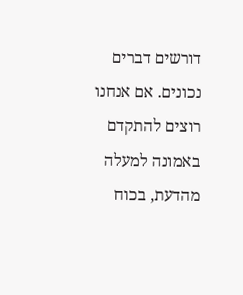דורשים דברים נכונים. אם אנחנו רוצים להתקדם באמונה למעלה מהדעת, בכוח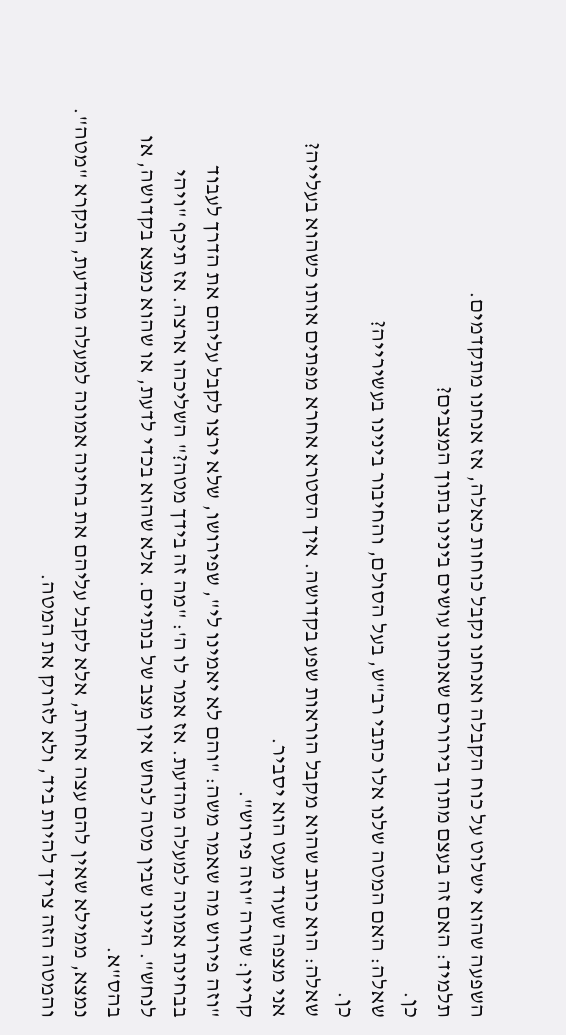השפעה שהוא ישלוט על כוח הקבלה ואנחנו נקבל כוחות כאלה, אז אנחנו מתקדמים.
תלמיד: האם זה בעצם מתוך בירורים שאנחנו עושים בינינו בתוך המצבים?
כן.
שאלה: האם המטה שלנו אלו כתבי רב"ש, בעל הסולם, והחיבור בינינו בעשירייה?
כן.
שאלה: הוא כותב שהוא מקבל הוראות שפע בקדושה. איך הסטרא אחרא מפתים אותו כשהוא בעלייה?
אני מצפה שעוד מעט הוא יסביר.
קריין: שורה "וזה פירוש".
"וזה פירוש מה שאמר משה: "והם לא יאמינו לי", שפירושו, שלא ירצו לקבל עליהם את הדרך לעבוד בבחינת אמונה למעלה מהדעת. אז אמר לו ה': "מה זה בידך מטה?" השליכהו ארצה. אז תיכף "ויהי לנחש". היינו שבין מטה לנחש אין מצב של בנתיים. אלא שהוא בכדי לדעת, או שהוא נמצא בקדושה, או בהס"א.
נמצא, ממילא שאין להם עצה אחרת, אלא לקבל עליהם את בחינה אמונה למעלה מהדעת, הנקרא "מטה". והמטה הזה צריך להיות ביד, ולא לזרוק את המטה.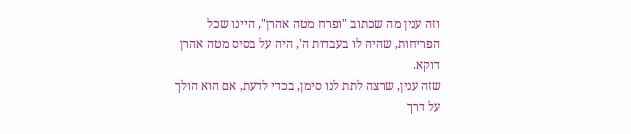וזה ענין מה שכתוב "ופרח מטה אהרן", היינו שכל הפריחות, שהיה לו בעבדות ה', היה על בסיס מטה אהרן דוקא.
שזה ענין, שרצה לתת לנו סימן, בכדי לדעת, אם הוא הולך על דרך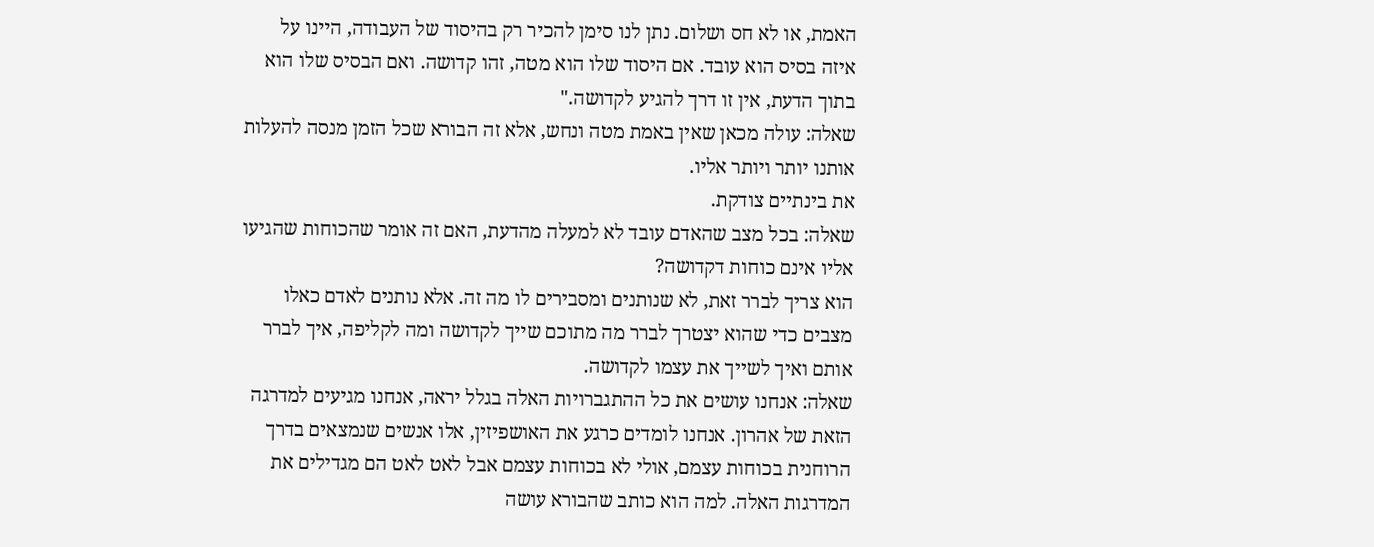האמת, או לא חס ושלום. נתן לנו סימן להכיר רק בהיסוד של העבודה, היינו על איזה בסיס הוא עובד. אם היסוד שלו הוא מטה, זהו קדושה. ואם הבסיס שלו הוא בתוך הדעת, אין זו דרך להגיע לקדושה."
שאלה: עולה מכאן שאין באמת מטה ונחש, אלא זה הבורא שכל הזמן מנסה להעלות אותנו יותר ויותר אליו.
את בינתיים צודקת.
שאלה: בכל מצב שהאדם עובד לא למעלה מהדעת, האם זה אומר שהכוחות שהגיעו אליו אינם כוחות דקדושה?
הוא צריך לברר זאת, לא שנותנים ומסבירים לו מה זה. אלא נותנים לאדם כאלו מצבים כדי שהוא יצטרך לברר מה מתוכם שייך לקדושה ומה לקליפה, איך לברר אותם ואיך לשייך את עצמו לקדושה.
שאלה: אנחנו עושים את כל ההתגברויות האלה בגלל יראה, אנחנו מגיעים למדרגה הזאת של אהרון. אנחנו לומדים כרגע את האושפיזין, אלו אנשים שנמצאים בדרך הרוחנית בכוחות עצמם, אולי לא בכוחות עצמם אבל לאט לאט הם מגדילים את המדרגות האלה. למה הוא כותב שהבורא עושה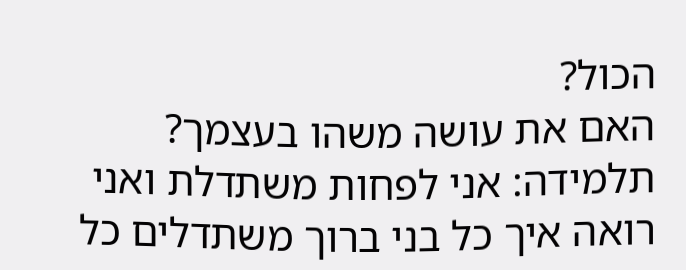הכול?
האם את עושה משהו בעצמך?
תלמידה: אני לפחות משתדלת ואני רואה איך כל בני ברוך משתדלים כל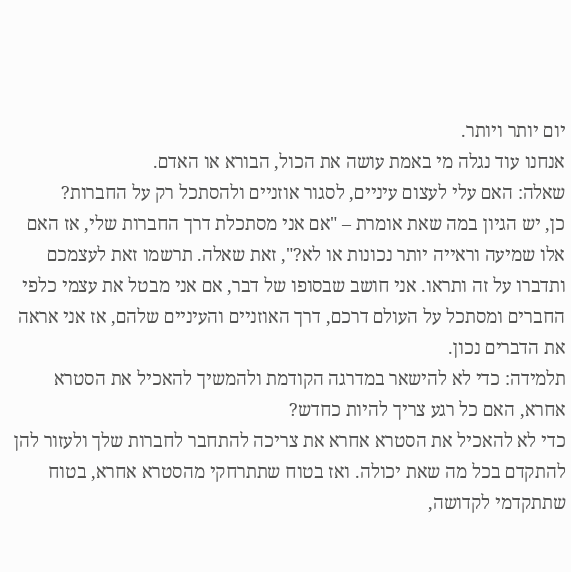יום יותר ויותר.
אנחנו עוד נגלה מי באמת עושה את הכול, הבורא או האדם.
שאלה: האם עלי לעצום עיניים, לסגור אוזניים ולהסתכל רק על החברות?
כן, יש הגיון במה שאת אומרת – "אם אני מסתכלת דרך החברות שלי, אז האם אלו שמיעה וראייה יותר נכונות או לא?", זאת שאלה. תרשמו זאת לעצמכם ותדברו על זה ותראו. אני חושב שבסופו של דבר, אם אני מבטל את עצמי כלפי החברים ומסתכל על העולם דרכם, דרך האוזניים והעיניים שלהם, אז אני אראה את הדברים נכון.
תלמידה: כדי לא להישאר במדרגה הקודמת ולהמשיך להאכיל את הסטרא אחרא, האם כל רגע צריך להיות כחדש?
כדי לא להאכיל את הסטרא אחרא את צריכה להתחבר לחברות שלך ולעזור להן להתקדם בכל מה שאת יכולה. ואז בטוח שתתרחקי מהסטרא אחרא, בטוח שתתקדמי לקדושה,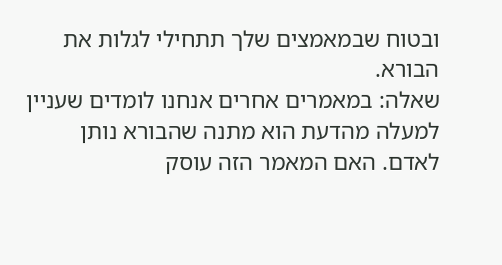ובטוח שבמאמצים שלך תתחילי לגלות את הבורא.
שאלה: במאמרים אחרים אנחנו לומדים שעניין למעלה מהדעת הוא מתנה שהבורא נותן לאדם. האם המאמר הזה עוסק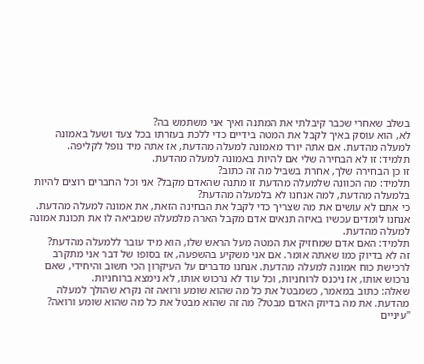בשלב שאחרי שכבר קיבלתי את המתנה ואיך אני משתמש בה?
לא, הוא עוסק באיך לקבל את המטה בידיים כדי ללכת בעזרתו בכל צעד ושעל באמונה למעלה מהדעת. אם אתה יורד מאמונה למעלה מהדעת, אז אתה מיד נופל לקליפה.
תלמיד: זו לא הבחירה שלי אם להיות באמונה למעלה מהדעת.
זו כן הבחירה שלך, אחרת בשביל מה זה כתוב?
תלמיד: מה הכוונה שלמעלה מהדעת זו מתנה שהאדם מקבל? אני וכל החברים רוצים להיות בלמעלה מהדעת, למה אנחנו לא בלמעלה מהדעת?
כי אתם לא עושים את מה שצריך כדי לקבל את הבחינה הזאת, את אמונה למעלה מהדעת. אנחנו לומדים עכשיו באיזה תנאים אדם מקבל הארה מלמעלה שמביאה לו את תכונת אמונה למעלה מהדעת.
תלמיד: האם אדם שמחזיק את המטה מעל הראש שלו, הוא מיד עובר ללמעלה מהדעת?
זה לא בדיוק כמו שאתה אומר. אם אני משקיע בהשפעה, אז בסופו של דבר אני מתקרב לרכישת כוח אמונה למעלה מהדעת. אנחנו מדברים על העיקרון הכי חשוב והיחידי, שאם נרכוש אותו, אז ניכנס לרוחניות, וכל עוד לא נרכוש אותו, לא נימצא ברוחניות.
שאלה: כתוב במאמר, כשמבטל את כל מה שהוא שומע ורואה זה נקרא שהולך למעלה מהדעת. את מה בדיוק האדם מבטל? מה זה שהוא מבטל את כל מה שהוא שומע ורואה?
"עיניים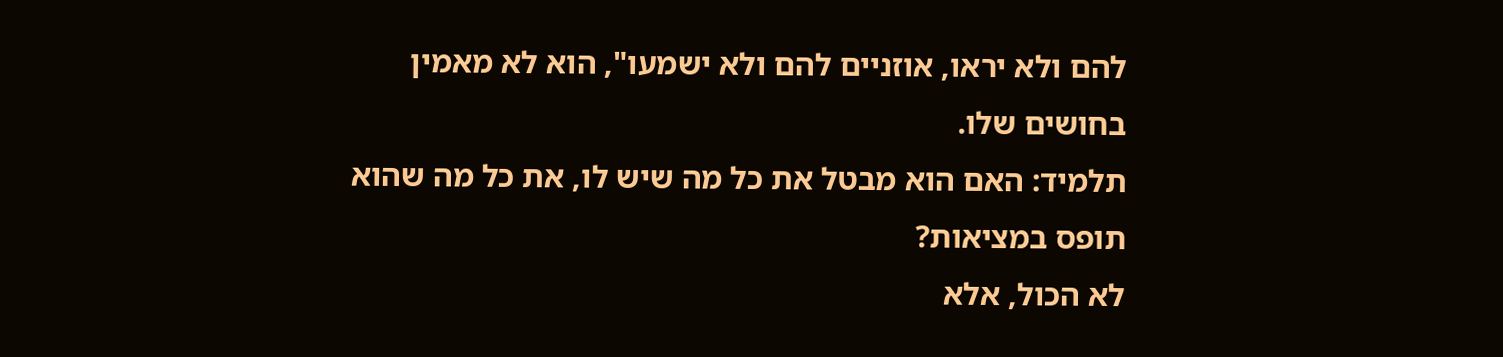להם ולא יראו, אוזניים להם ולא ישמעו", הוא לא מאמין בחושים שלו.
תלמיד: האם הוא מבטל את כל מה שיש לו, את כל מה שהוא תופס במציאות?
לא הכול, אלא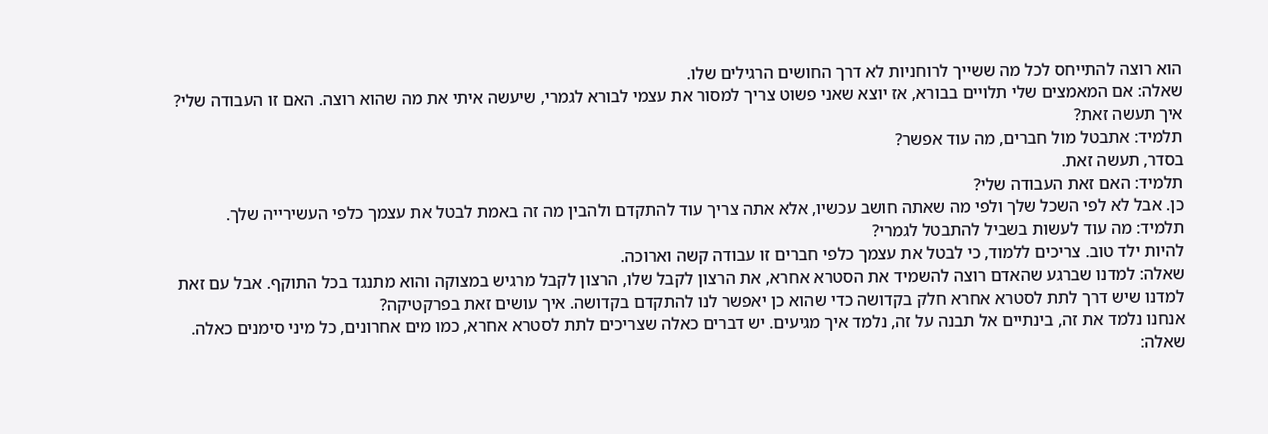הוא רוצה להתייחס לכל מה ששייך לרוחניות לא דרך החושים הרגילים שלו.
שאלה: אם המאמצים שלי תלויים בבורא, אז יוצא שאני פשוט צריך למסור את עצמי לבורא לגמרי, שיעשה איתי את מה שהוא רוצה. האם זו העבודה שלי?
איך תעשה זאת?
תלמיד: אתבטל מול חברים, מה עוד אפשר?
בסדר, תעשה זאת.
תלמיד: האם זאת העבודה שלי?
כן. אבל לא לפי השכל שלך ולפי מה שאתה חושב עכשיו, אלא אתה צריך עוד להתקדם ולהבין מה זה באמת לבטל את עצמך כלפי העשירייה שלך.
תלמיד: מה עוד לעשות בשביל להתבטל לגמרי?
להיות ילד טוב. צריכים ללמוד, כי לבטל את עצמך כלפי חברים זו עבודה קשה וארוכה.
שאלה: למדנו שברגע שהאדם רוצה להשמיד את הסטרא אחרא, את הרצון לקבל שלו, הרצון לקבל מרגיש במצוקה והוא מתנגד בכל התוקף. אבל עם זאת למדנו שיש דרך לתת לסטרא אחרא חלק בקדושה כדי שהוא כן יאפשר לנו להתקדם בקדושה. איך עושים זאת בפרקטיקה?
אנחנו נלמד את זה, בינתיים אל תבנה על זה, נלמד איך מגיעים. יש דברים כאלה שצריכים לתת לסטרא אחרא, כמו מים אחרונים, כל מיני סימנים כאלה.
שאלה: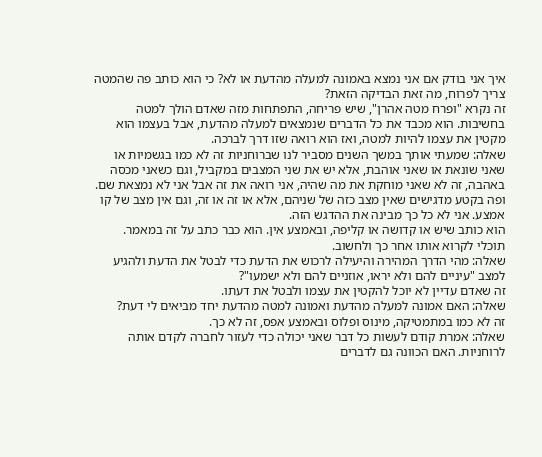איך אני בודק אם אני נמצא באמונה למעלה מהדעת או לא? כי הוא כותב פה שהמטה צריך לפרוח, מה זאת הבדיקה הזאת?
זה נקרא "ופרח מטה אהרן", שיש פריחה, התפתחות מזה שאדם הולך למטה בחשיבות. הוא מכבד את כל הדברים שנמצאים למעלה מהדעת, אבל בעצמו הוא מקטין את עצמו להיות למטה, ואז הוא רואה שזו דרך לברכה.
שאלה: שמעתי אותך במשך השנים מסביר לנו שברוחניות זה לא כמו בגשמיות או שאני שונאת או שאני אוהבת, אלא יש את שני המצבים במקביל, וגם כשאני מכסה באהבה, זה לא שאני מוחקת את מה שהיה, אני רואה את זה אבל אני לא נמצאת שם. ופה בקטע מדגישים שאין מצב כזה של שניהם, אלא או זה או זה, וגם אין מצב של קו אמצע. אני לא כל כך מבינה את ההדגש הזה.
הוא כותב שיש או קדושה או קליפה, ובאמצע אין. הוא כבר כתב על זה במאמר. תוכלי לקרוא אותו אחר כך ולחשוב.
שאלה: מהי הדרך המהירה והיעילה לרכוש את הדעת כדי לבטל את הדעת ולהגיע למצב "עיניים להם ולא יראו, אוזניים להם ולא ישמעו"?
זה שאדם עדיין לא יוכל להקטין את עצמו ולבטל את דעתו.
שאלה: האם אמונה למעלה מהדעת ואמונה למטה מהדעת יחד מביאים לי דעת?
זה לא כמו במתמטיקה, מינוס ופלוס ובאמצע אפס, זה לא כך.
שאלה: אמרת קודם לעשות כל דבר שאני יכולה כדי לעזור לחברה לקדם אותה לרוחניות. האם הכוונה גם לדברים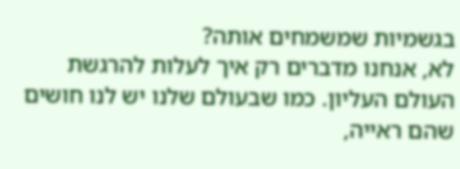בגשמיות שמשמחים אותה?
לא, אנחנו מדברים רק איך לעלות להרגשת העולם העליון. כמו שבעולם שלנו יש לנו חושים שהם ראייה,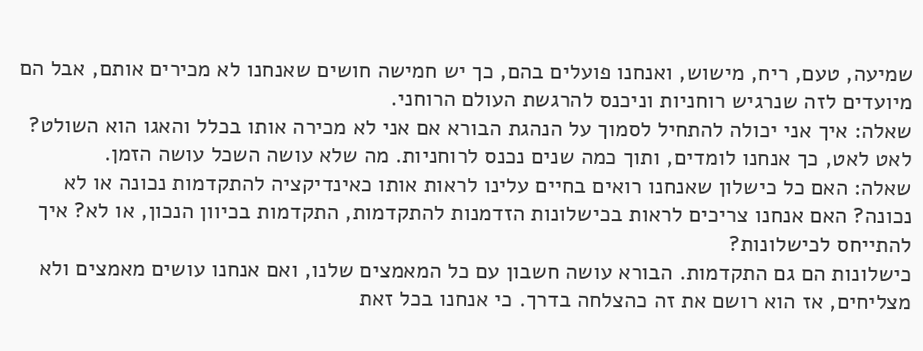שמיעה, טעם, ריח, מישוש, ואנחנו פועלים בהם, כך יש חמישה חושים שאנחנו לא מכירים אותם, אבל הם מיועדים לזה שנרגיש רוחניות וניכנס להרגשת העולם הרוחני.
שאלה: איך אני יכולה להתחיל לסמוך על הנהגת הבורא אם אני לא מכירה אותו בכלל והאגו הוא השולט?
לאט לאט, כך אנחנו לומדים, ותוך כמה שנים נכנס לרוחניות. מה שלא עושה השכל עושה הזמן.
שאלה: האם כל כישלון שאנחנו רואים בחיים עלינו לראות אותו כאינדיקציה להתקדמות נכונה או לא נכונה? האם אנחנו צריכים לראות בכישלונות הזדמנות להתקדמות, התקדמות בכיוון הנכון, או לא? איך להתייחס לכישלונות?
כישלונות הם גם התקדמות. הבורא עושה חשבון עם כל המאמצים שלנו, ואם אנחנו עושים מאמצים ולא מצליחים, אז הוא רושם את זה כהצלחה בדרך. כי אנחנו בכל זאת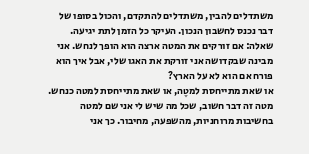משתדלים להבין, משתדלים להתקדם, והכול בסופו של דבר נכנס לחשבון הנכון. העיקר כל הזמן לתת יגיעה.
שאלה: אם זורקים את המטה ארצה הוא הופך לנחש. אני מבינה שבקדושה אני זורקת את האגו שלי, אבל איך הוא פורח אם הוא לא על הארץ?
או שאת מתייחסת למטֶה, או שאת מתייחסת למטה כנחש. מטה זה דבר חשוב, שכל מה שיש לי אני שם למטה בחשיבות מרוחניות, מהשפעה, מחיבור. כך אני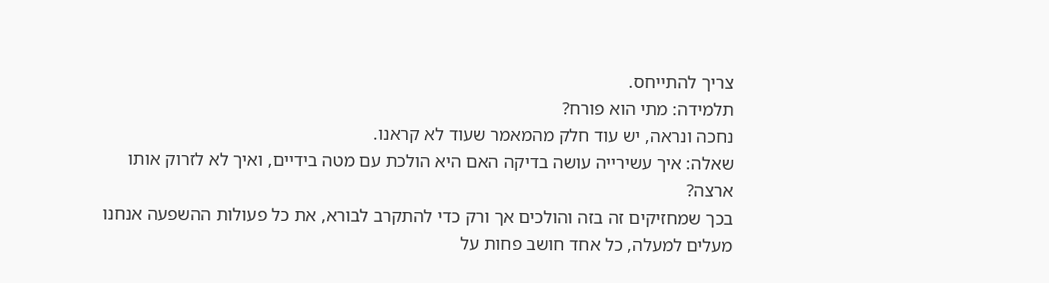צריך להתייחס.
תלמידה: מתי הוא פורח?
נחכה ונראה, יש עוד חלק מהמאמר שעוד לא קראנו.
שאלה: איך עשירייה עושה בדיקה האם היא הולכת עם מטה בידיים, ואיך לא לזרוק אותו ארצה?
בכך שמחזיקים זה בזה והולכים אך ורק כדי להתקרב לבורא, את כל פעולות ההשפעה אנחנו מעלים למעלה, כל אחד חושב פחות על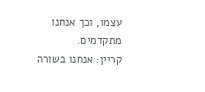עצמו, וכך אנחנו מתקדמים.
קריין: אנחנו בשורה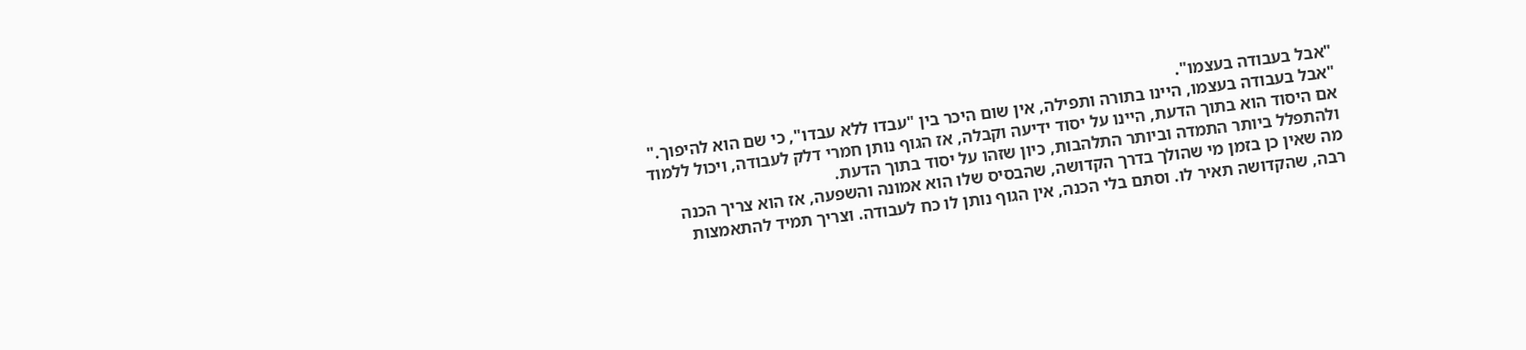"אבל בעבודה בעצמו".
"אבל בעבודה בעצמו, היינו בתורה ותפילה, אין שום היכר בין "עבדו ללא עבדו", כי שם הוא להיפוך." אם היסוד הוא בתוך הדעת, היינו על יסוד ידיעה וקבלה, אז הגוף נותן חמרי דלק לעבודה, ויכול ללמוד ולהתפלל ביותר התמדה וביותר התלהבות, כיון שזהו על יסוד בתוך הדעת.
מה שאין כן בזמן מי שהולך בדרך הקדושה, שהבסיס שלו הוא אמונה והשפעה, אז הוא צריך הכנה רבה, שהקדושה תאיר לו. וסתם בלי הכנה, אין הגוף נותן לו כח לעבודה. וצריך תמיד להתאמצות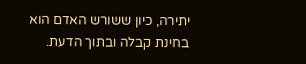יתירה, כיון ששורש האדם הוא בחינת קבלה ובתוך הדעת.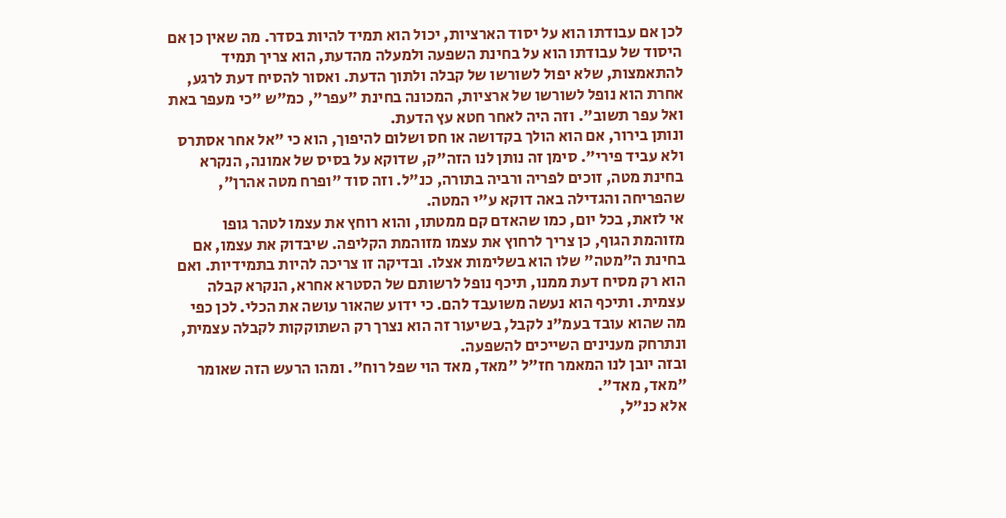לכן אם עבודתו הוא על יסוד הארציות, יכול הוא תמיד להיות בסדר. מה שאין כן אם היסוד של עבודתו הוא על בחינת השפעה ולמעלה מהדעת, הוא צריך תמיד להתאמצות, שלא יפול לשורשו של קבלה ולתוך הדעת. ואסור להסיח דעת לרגע, אחרת הוא נופל לשורשו של ארציות, המכונה בחינת "עפר", כמ"ש "כי מעפר באת ואל עפר תשוב". וזה היה לאחר חטא עץ הדעת.
ונותן בירור, אם הוא הולך בקדושה או חס ושלום להיפוך, הוא כי "אל אחר אסתרס ולא עביד פירי". סימן זה נותן לנו הזה"ק, שדוקא על בסיס של אמונה, הנקרא בחינת מטה, זוכים לפריה ורביה בתורה, כנ"ל. וזה סוד "ופרח מטה אהרן", שהפריחה והגדילה באה דוקא ע"י המטה.
אי לזאת, בכל יום, כמו שהאדם קם ממטתו, והוא רוחץ את עצמו לטהר גופו מזוהמת הגוף, כן צריך לרחוץ את עצמו מזוהמת הקליפה. שיבדוק את עצמו, אם בחינת ה"מטה" שלו הוא בשלימות אצלו. ובדיקה זו צריכה להיות בתמידיות. ואם הוא רק מסיח דעת ממנו, תיכף נופל לרשותם של הסטרא אחרא, הנקרא קבלה עצמית. ותיכף הוא נעשה משועבד להם. כי ידוע שהאור עושה את הכלי. לכן כפי מה שהוא עובד בעמ"נ לקבל, בשיעור זה הוא נצרך רק השתוקקות לקבלה עצמית, ונתרחק מענינים השייכים להשפעה.
ובזה יובן לנו המאמר חז"ל "מאד, מאד הוי שפל רוח". ומהו הרעש הזה שאומר "מאד, מאד".
אלא כנ"ל,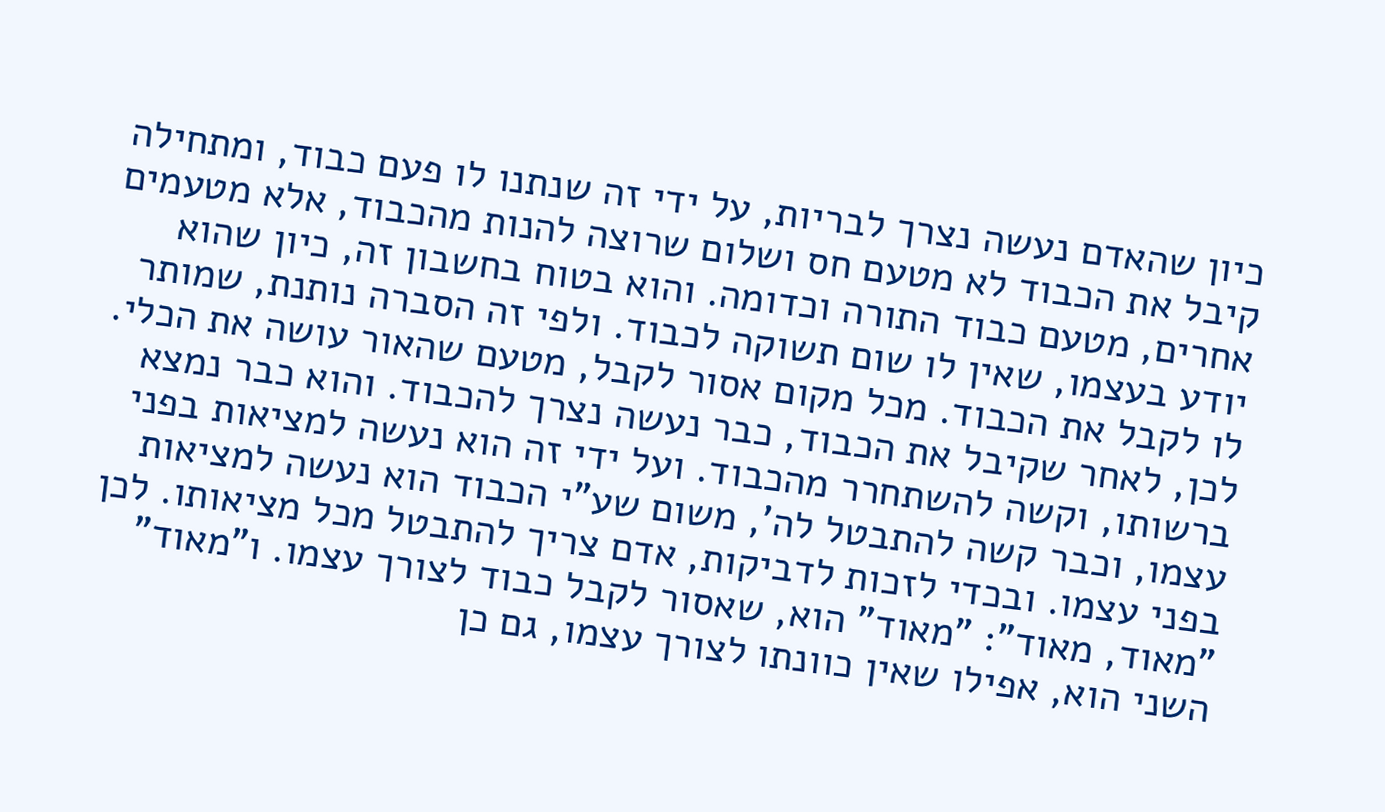כיון שהאדם נעשה נצרך לבריות, על ידי זה שנתנו לו פעם כבוד, ומתחילה קיבל את הכבוד לא מטעם חס ושלום שרוצה להנות מהכבוד, אלא מטעמים אחרים, מטעם כבוד התורה וכדומה. והוא בטוח בחשבון זה, כיון שהוא יודע בעצמו, שאין לו שום תשוקה לכבוד. ולפי זה הסברה נותנת, שמותר לו לקבל את הכבוד. מכל מקום אסור לקבל, מטעם שהאור עושה את הכלי.
לכן, לאחר שקיבל את הכבוד, כבר נעשה נצרך להכבוד. והוא כבר נמצא ברשותו, וקשה להשתחרר מהכבוד. ועל ידי זה הוא נעשה למציאות בפני עצמו, וכבר קשה להתבטל לה', משום שע"י הכבוד הוא נעשה למציאות בפני עצמו. ובכדי לזכות לדביקות, אדם צריך להתבטל מכל מציאותו. לכן "מאוד, מאוד": "מאוד" הוא, שאסור לקבל כבוד לצורך עצמו. ו"מאוד" השני הוא, אפילו שאין כוונתו לצורך עצמו, גם כן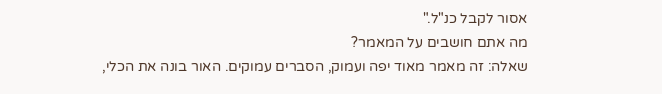אסור לקבל כנ"ל."
מה אתם חושבים על המאמר?
שאלה: זה מאמר מאוד יפה ועמוק, הסברים עמוקים. האור בונה את הכלי,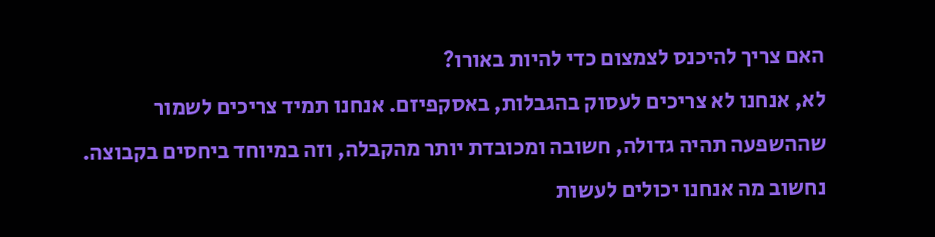האם צריך להיכנס לצמצום כדי להיות באורו?
לא, אנחנו לא צריכים לעסוק בהגבלות, באסקפיזם. אנחנו תמיד צריכים לשמור שההשפעה תהיה גדולה, חשובה ומכובדת יותר מהקבלה, וזה במיוחד ביחסים בקבוצה.
נחשוב מה אנחנו יכולים לעשות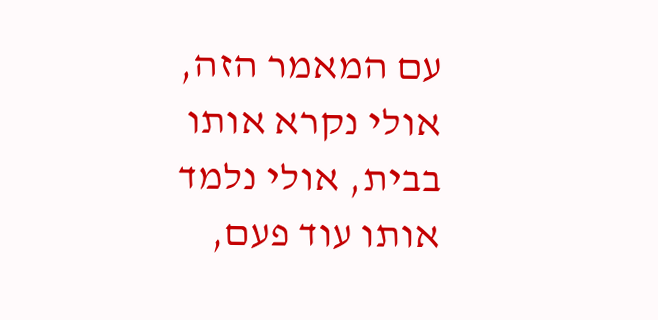עם המאמר הזה, אולי נקרא אותו בבית, אולי נלמד אותו עוד פעם,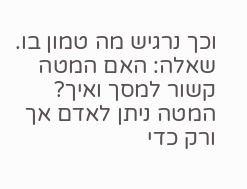וכך נרגיש מה טמון בו.
שאלה: האם המטה קשור למסך ואיך?
המטה ניתן לאדם אך ורק כדי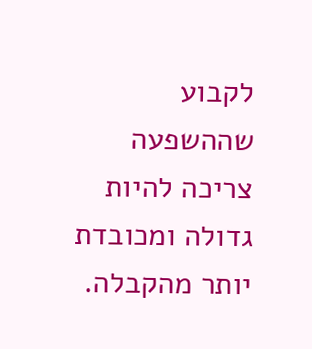לקבוע שההשפעה צריכה להיות גדולה ומכובדת יותר מהקבלה.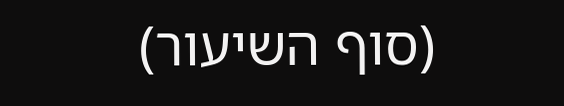(סוף השיעור)